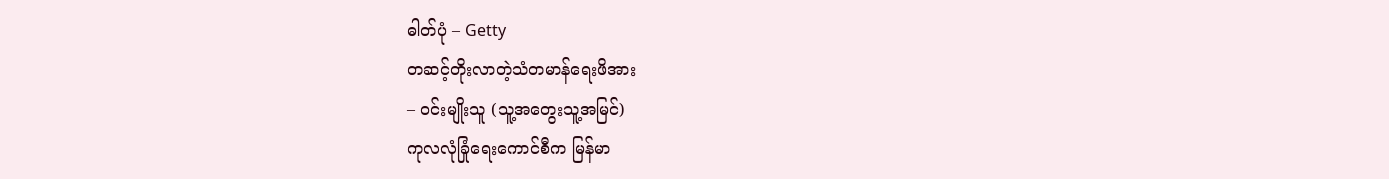ဓါတ်ပုံ – Getty
တဆင့်တိုးလာတဲ့သံတမာန်ရေးဖိအား
– ဝင်းမျိုးသူ (သူ့အတွေးသူ့အမြင်)
ကုလလုံခြုံရေးကောင်စီက မြန်မာ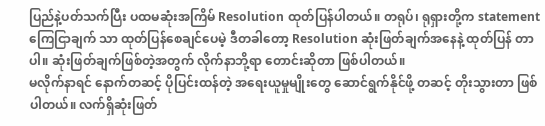ပြည်နဲ့ပတ်သက်ပြီး ပထမဆုံးအကြိမ် Resolution ထုတ်ပြန်ပါတယ်။ တရုပ်၊ ရုရှားတို့က statement ကြေငြာချက် သာ ထုတ်ပြန်စေချင်ပေမဲ့ ဒီတခါတော့ Resolution ဆုံးဖြတ်ချက်အနေနဲ့ ထုတ်ပြန် တာပါ။ ဆုံးဖြတ်ချက်ဖြစ်တဲ့အတွက် လိုက်နာဘို့ရာ တောင်းဆိုတာ ဖြစ်ပါတယ်။
မလိုက်နာရင် နောက်တဆင့် ပိုပြင်းထန်တဲ့ အရေးယူမှုမျိုးတွေ ဆောင်ရွက်နိုင်ဖို့ တဆင့် တိုးသွားတာ ဖြစ်ပါတယ်။ လက်ရှိဆုံးဖြတ်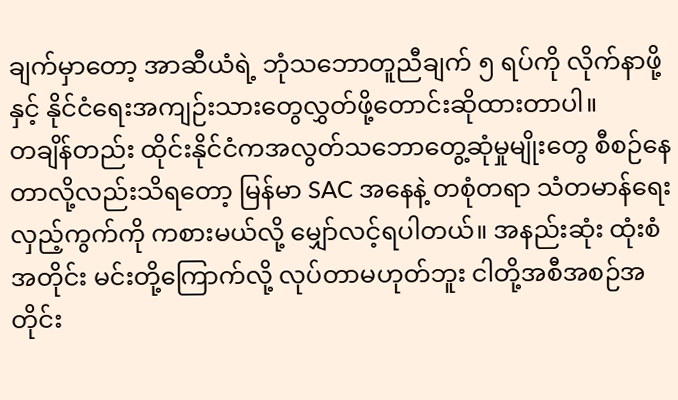ချက်မှာတော့ အာဆီယံရဲ့ ဘုံသဘောတူညီချက် ၅ ရပ်ကို လိုက်နာဖို့ နှင့် နိုင်ငံရေးအကျဉ်းသားတွေလွှတ်ဖို့တောင်းဆိုထားတာပါ။
တချိန်တည်း ထိုင်းနိုင်ငံကအလွတ်သဘောတွေ့ဆုံမှုမျိုးတွေ စီစဉ်နေတာလို့လည်းသိရတော့ မြန်မာ SAC အနေနဲ့ တစုံတရာ သံတမာန်ရေးလှည့်ကွက်ကို ကစားမယ်လို့ မျှော်လင့်ရပါတယ်။ အနည်းဆုံး ထုံးစံအတိုင်း မင်းတို့ကြောက်လို့ လုပ်တာမဟုတ်ဘူး ငါတို့အစီအစဉ်အတိုင်း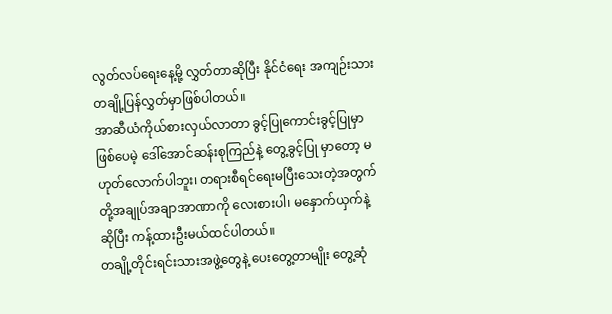လွတ်လပ်ရေးနေ့မို့ လွှတ်တာဆိုပြီး နိုင်ငံရေး အကျဉ်းသားတချို့ပြန်လွှတ်မှာဖြစ်ပါတယ်။
အာဆီယံကိုယ်စားလှယ်လာတာ ခွင့်ပြုကောင်းခွင့်ပြုမှာဖြစ်ပေမဲ့ ဒေါ်အောင်ဆန်းစုကြည်နဲ့ တွေ့ခွင့်ပြု မှာတော့ မဟုတ်လောက်ပါဘူး၊ တရားစီရင်ရေးမပြီးသေးတဲ့အတွက် တို့အချုပ်အချာအာဏာကို လေးစားပါ၊ မနှောက်ယှက်နဲ့ဆိုပြီး ကန့်ထားဦးမယ်ထင်ပါတယ်။
တချို့တိုင်းရင်းသားအဖွဲ့တွေနဲ့ ပေးတွေ့တာမျိုး တွေ့ဆုံ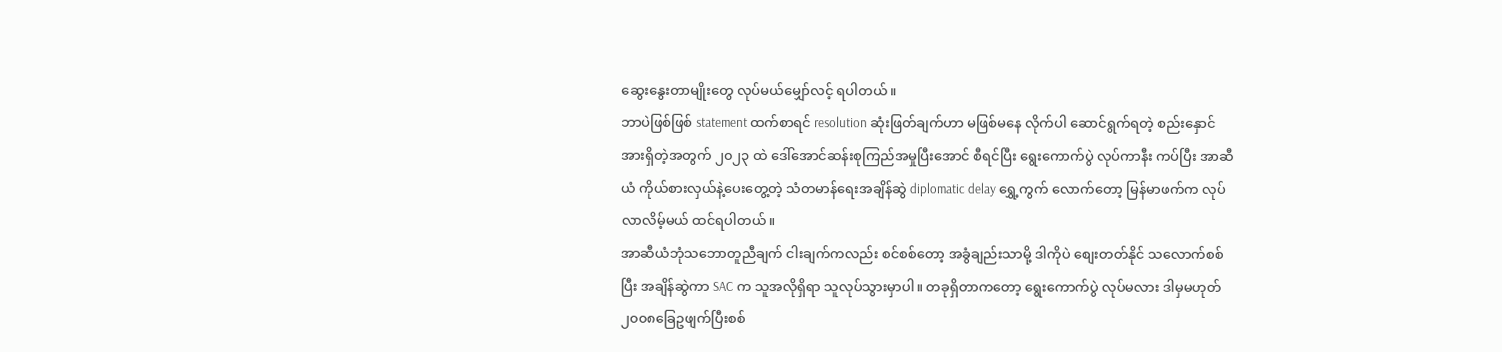ဆွေးနွေးတာမျိုးတွေ လုပ်မယ်မျှော်လင့် ရပါတယ်။
ဘာပဲဖြစ်ဖြစ် statement ထက်စာရင် resolution ဆုံးဖြတ်ချက်ဟာ မဖြစ်မနေ လိုက်ပါ ဆောင်ရွက်ရတဲ့ စည်းနှောင်အားရှိတဲ့အတွက် ၂၀၂၃ ထဲ ဒေါ်အောင်ဆန်းစုကြည်အမှုပြီးအောင် စီရင်ပြီး ရွေးကောက်ပွဲ လုပ်ကာနီး ကပ်ပြီး အာဆီယံ ကိုယ်စားလှယ်နဲ့ပေးတွေ့တဲ့ သံတမာန်ရေးအချိန်ဆွဲ diplomatic delay ရွှေ့ကွက် လောက်တော့ မြန်မာဖက်က လုပ်လာလိမ့်မယ် ထင်ရပါတယ်။
အာဆီယံဘုံသဘောတူညီချက် ငါးချက်ကလည်း စင်စစ်တော့ အခွံချည်းသာမို့ ဒါကိုပဲ စျေးတတ်နိုင် သလောက်စစ်ပြီး အချိန်ဆွဲကာ SAC က သူအလိုရှိရာ သူလုပ်သွားမှာပါ။ တခုရှိတာကတော့ ရွေးကောက်ပွဲ လုပ်မလား ဒါမှမဟုတ် ၂၀၀၈ခြေဥဖျက်ပြီးစစ်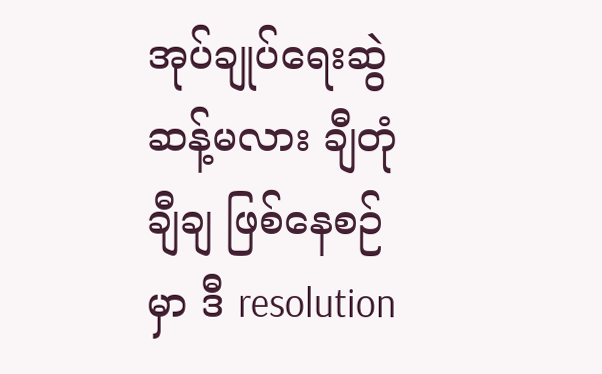အုပ်ချုပ်ရေးဆွဲဆန့်မလား ချီတုံချီချ ဖြစ်နေစဉ်မှာ ဒီ resolution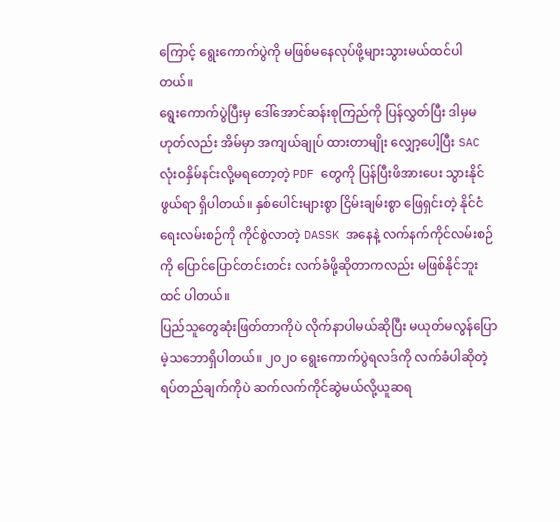ကြောင့် ရွေးကောက်ပွဲကို မဖြစ်မနေလုပ်ဖို့များသွားမယ်ထင်ပါတယ်။
ရွေးကောက်ပွဲပြီးမှ ဒေါ်အောင်ဆန်းစုကြည်ကို ပြန်လွှတ်ပြီး ဒါမှမဟုတ်လည်း အိမ်မှာ အကျယ်ချုပ် ထားတာမျိုး လျှော့ပေါ့ပြီး SAC လုံးဝနှိမ်နင်းလို့မရတော့တဲ့ PDF တွေကို ပြန်ပြီးဖိအားပေး သွားနိုင် ဖွယ်ရာ ရှိပါတယ်။ နှစ်ပေါင်းများစွာ ငြိမ်းချမ်းစွာ ဖြေရှင်းတဲ့ နိုင်ငံရေးလမ်းစဉ်ကို ကိုင်စွဲလာတဲ့ DASSK အနေနဲ့ လက်နက်ကိုင်လမ်းစဉ်ကို ပြောင်ပြောင်တင်းတင်း လက်ခံဖို့ဆိုတာကလည်း မဖြစ်နိုင်ဘူးထင် ပါတယ်။
ပြည်သူတွေဆုံးဖြတ်တာကိုပဲ လိုက်နာပါမယ်ဆိုပြီး မယုတ်မလွန်ပြောမဲ့သဘောရှိပါတယ်။ ၂၀၂၀ ရွေးကောက်ပွဲရလဒ်ကို လက်ခံပါဆိုတဲ့ ရပ်တည်ချက်ကိုပဲ ဆက်လက်ကိုင်ဆွဲမယ်လို့ယူဆရ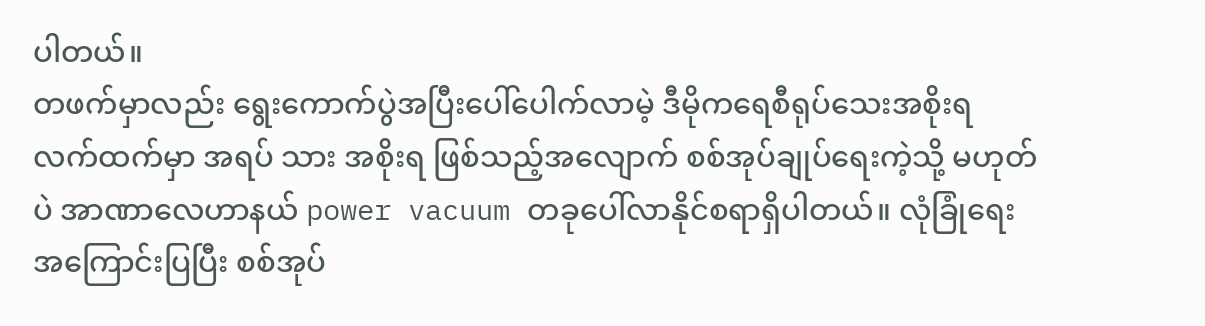ပါတယ်။
တဖက်မှာလည်း ရွေးကောက်ပွဲအပြီးပေါ်ပေါက်လာမဲ့ ဒီမိုကရေစီရုပ်သေးအစိုးရ လက်ထက်မှာ အရပ် သား အစိုးရ ဖြစ်သည့်အလျောက် စစ်အုပ်ချုပ်ရေးကဲ့သို့ မဟုတ်ပဲ အာဏာလေဟာနယ် power vacuum တခုပေါ်လာနိုင်စရာရှိပါတယ်။ လုံခြုံရေးအကြောင်းပြပြီး စစ်အုပ်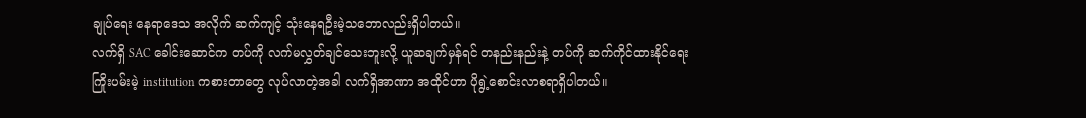ချုပ်ရေး နေရာဒေသ အလိုက် ဆက်ကျင့် သုံးနေရဦးမဲ့သဘောလည်းရှိပါတယ်။
လက်ရှိ SAC ခေါင်းဆောင်က တပ်ကို လက်မလွှတ်ချင်သေးဘူးလို့ ယူဆချက်မှန်ရင် တနည်းနည်းနဲ့ တပ်ကို ဆက်ကိုင်ထားနိုင်ရေးကြိုးပမ်းမဲ့ institution ကစားတာတွေ လုပ်လာတဲ့အခါ လက်ရှိအာဏာ အထိုင်ဟာ ပိုရွဲ့စောင်းလာစရာရှိပါတယ်။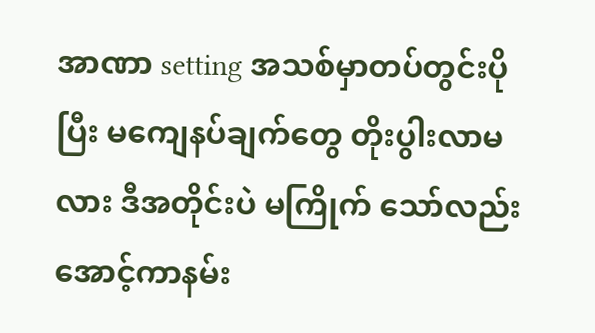အာဏာ setting အသစ်မှာတပ်တွင်းပိုပြီး မကျေနပ်ချက်တွေ တိုးပွါးလာမလား ဒီအတိုင်းပဲ မကြိုက် သော်လည်း အောင့်ကာနမ်း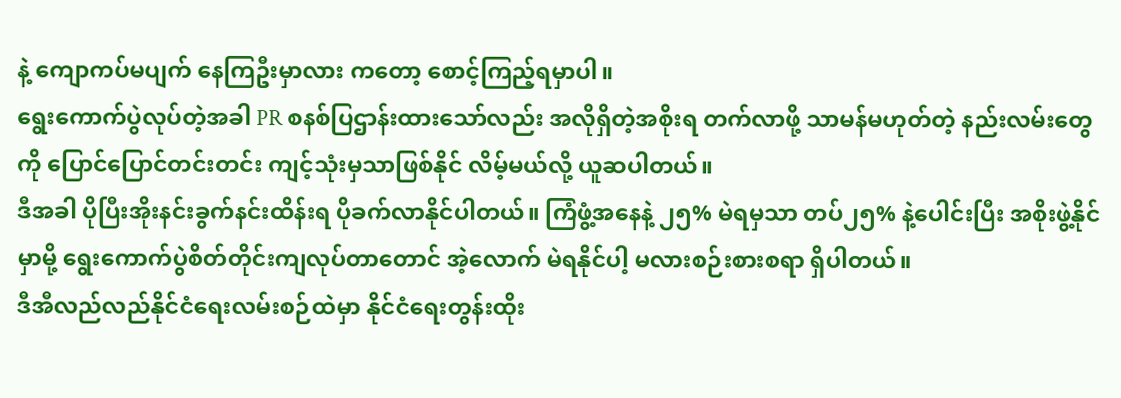နဲ့ ကျောကပ်မပျက် နေကြဦးမှာလား ကတော့ စောင့်ကြည့်ရမှာပါ။
ရွေးကောက်ပွဲလုပ်တဲ့အခါ PR စနစ်ပြဌာန်းထားသော်လည်း အလိုရှိတဲ့အစိုးရ တက်လာဖို့ သာမန်မဟုတ်တဲ့ နည်းလမ်းတွေကို ပြောင်ပြောင်တင်းတင်း ကျင့်သုံးမှသာဖြစ်နိုင် လိမ့်မယ်လို့ ယူဆပါတယ်။
ဒီအခါ ပိုပြီးအိုးနင်းခွက်နင်းထိန်းရ ပိုခက်လာနိုင်ပါတယ်။ ကြံဖွံ့အနေနဲ့ ၂၅% မဲရမှသာ တပ်၂၅% နဲ့ပေါင်းပြီး အစိုးဖွဲ့နိုင်မှာမို့ ရွေးကောက်ပွဲစိတ်တိုင်းကျလုပ်တာတောင် အဲ့လောက် မဲရနိုင်ပါ့ မလားစဉ်းစားစရာ ရှိပါတယ်။
ဒီအီလည်လည်နိုင်ငံရေးလမ်းစဉ်ထဲမှာ နိုင်ငံရေးတွန်းထိုး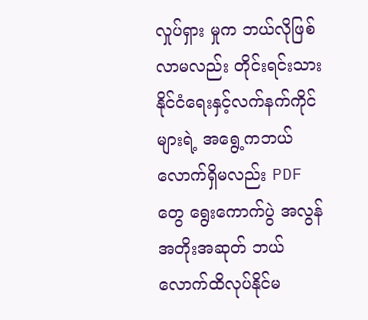လှုပ်ရှား မှုက ဘယ်လိုဖြစ်လာမလည်း တိုင်းရင်းသားနိုင်ငံရေးနှင့်လက်နက်ကိုင်များရဲ့ အရွေ့ကဘယ်လောက်ရှိမလည်း PDF တွေ ရွေးကောက်ပွဲ အလွန် အတိုးအဆုတ် ဘယ်လောက်ထိလုပ်နိုင်မ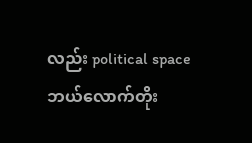လည်း political space ဘယ်လောက်တိုး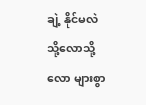ချဲ့ နိုင်မလဲ သို့လောသို့လော များစွာ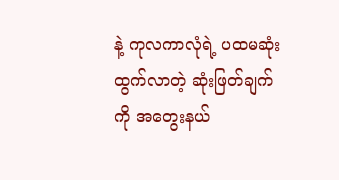နဲ့ ကုလကာလုံရဲ့ ပထမဆုံး ထွက်လာတဲ့ ဆုံးဖြတ်ချက်ကို အတွေးနယ်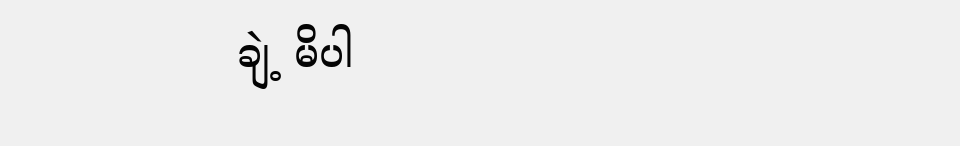ချဲ့ မိပါ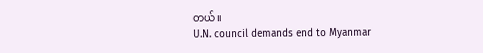တယ်။
U.N. council demands end to Myanmar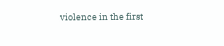violence in the first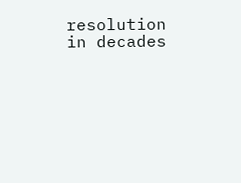resolution in decades